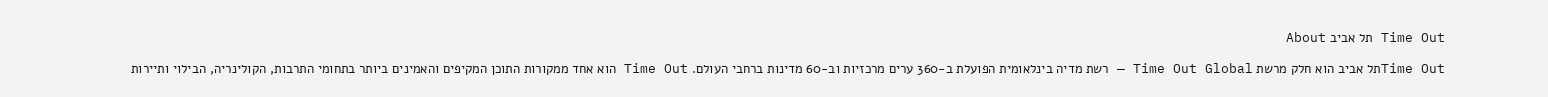Time Out תל אביב About

Time Outתל אביב הוא חלק מרשת Time Out Global — רשת מדיה בינלאומית הפועלת ב-360 ערים מרכזיות וב-60 מדינות ברחבי העולם. Time Out הוא אחד ממקורות התוכן המקיפים והאמינים ביותר בתחומי התרבות, הקולינריה, הבילוי ותיירות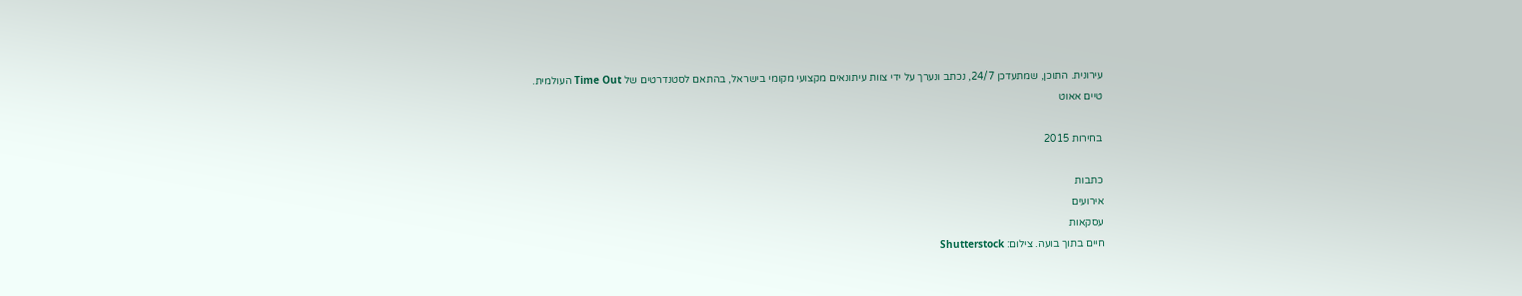עירונית. התוכן, שמתעדכן 24/7, נכתב ונערך על ידי צוות עיתונאים מקצועי מקומי בישראל, בהתאם לסטנדרטים של Time Out העולמית.
טיים אאוט

בחירות 2015

כתבות
אירועים
עסקאות
חיים בתוך בועה. צילום: Shutterstock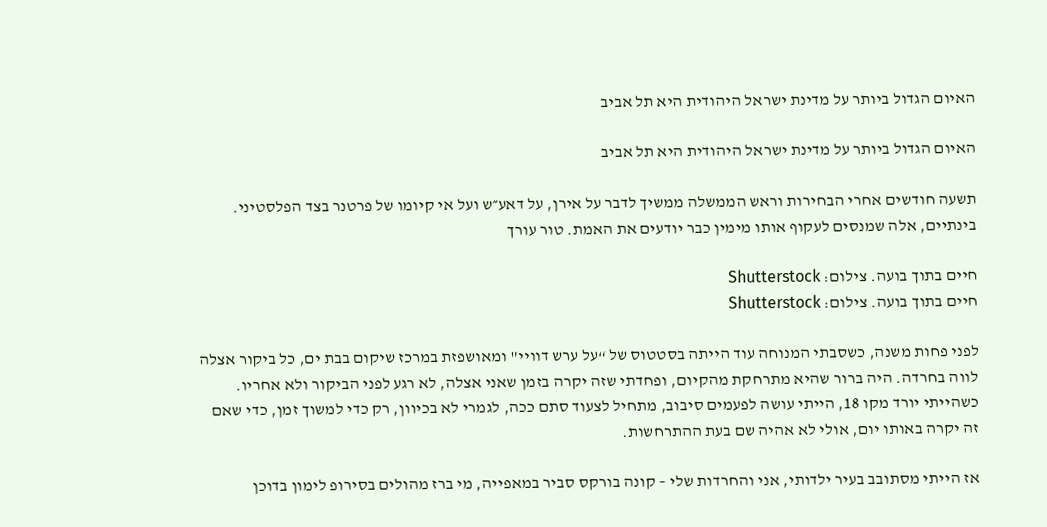האיום הגדול ביותר על מדינת ישראל היהודית היא תל אביב

האיום הגדול ביותר על מדינת ישראל היהודית היא תל אביב

תשעה חודשים אחרי הבחירות וראש הממשלה ממשיך לדבר על אירן, על דאע״ש ועל אי קיומו של פרטנר בצד הפלסטיני. בינתיים, אלה שמנסים לעקוף אותו מימין כבר יודעים את האמת. טור עורך

חיים בתוך בועה. צילום: Shutterstock
חיים בתוך בועה. צילום: Shutterstock

לפני פחות משנה, כשסבתי המנוחה עוד הייתה בסטטוס של “על ערש דוויי" ומאושפזת במרכז שיקום בבת ים, כל ביקור אצלה לווה בחרדה. היה ברור שהיא מתרחקת מהקיום, ופחדתי שזה יקרה בזמן שאני אצלה, לא רגע לפני הביקור ולא אחריו. כשהייתי יורד מקו 18, הייתי עושה לפעמים סיבוב, מתחיל לצעוד סתם ככה, לגמרי לא בכיוון, רק כדי למשוך זמן, כדי שאם זה יקרה באותו יום, אולי לא אהיה שם בעת ההתרחשות.

אז הייתי מסתובב בעיר ילדותי, אני והחרדות שלי – קונה בורקס סביר במאפייה, מי ברז מהולים בסירופ לימון בדוכן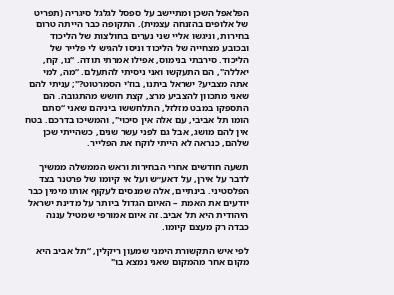הפלאפל השכן ומתיישב על ספסל לגלגל סיגריה (תפריט של אלופים בהזנחה עצמית). התקופה כבר הייתה טרום בחירות, וניגשו אליי שני נערים בחולצות של הליכוד ובכובע מצחייה של הליכוד וניסו להגיש לי פלייר של הליכוד. סירבתי בנימוס, אפילו אמרתי תודה. “נו, קח, יאללה", הם התעקשו ואני ניסיתי להתעלם. “מה, למי אתה מצביע? ישראל ביתנו, בוז'י הסמרטוט?"; עניתי להם שאני מתכוון להצביע מרצ, קצת חושש מהתגובה. הם התספקו במבט מזלזל, התלחששו ביניהם שאני “סתם הומו תל אביבי, עם אלה אין סיכוי", והמשיכו בדרכם. בטח אין להם מושג, אבל גם לפני עשר שנים, כשהייתי שכן שלהם, כנראה לא הייתי לוקח את הפלייר.

תשעה חודשים אחרי הבחירות וראש הממשלה ממשיך לדבר על אירן, על דאע״ש ועל אי קיומו של פרטנר בצד הפלסטיני. בינתיים, אלה שמנסים לעקוף אותו מימין כבר יודעים את האמת – האיום הגדול ביותר על מדינת ישראל היהודית היא תל אביב. זה איום אמורפי שמטיל עננה כבדה רק מעצם קיומו.

לפי איש התקשורת הימני שמעון ריקלין, “תל אביב היא מקום אחר מהמקום שאני נמצא בו"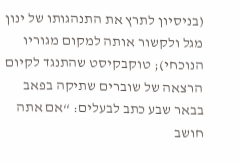(בניסיון לתרץ את התנהגותו של ינון מגל ולקשור אותה למקום מגוריו הנוכחי); טוקבקיסט שהתנגד לקיום הרצאה של שוברים שתיקה בפאב בבאר שבע כתב לבעלים: “אם אתה חושב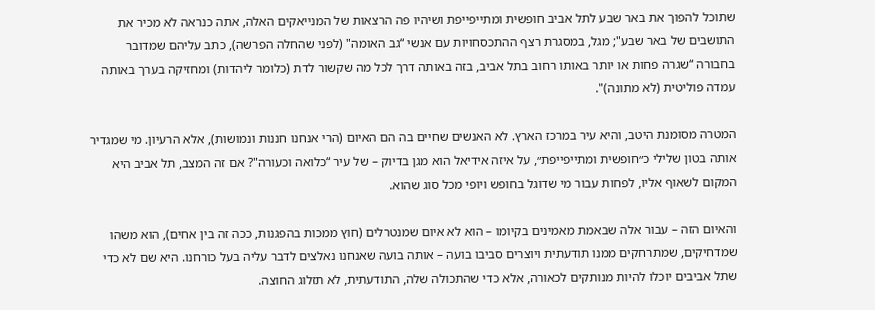שתוכל להפוך את באר שבע לתל אביב חופשית ומתייפייפת ושיהיו פה הרצאות של המנייאקים האלה, אתה כנראה לא מכיר את התושבים של באר שבע"; מגל, במסגרת רצף ההתכסחויות עם אנשי “גב האומה" (לפני שהחלה הפרשה), כתב עליהם שמדובר בחבורה “שגרה פחות או יותר באותו רחוב בתל אביב, בזה באותה דרך לכל מה שקשור לדת (כלומר ליהדות) ומחזיקה בערך באותה עמדה פוליטית (לא מתונה)".

המטרה מסומנת היטב, והיא עיר במרכז הארץ. לא האנשים שחיים בה הם האיום (הרי אנחנו חננות ונמושות), אלא הרעיון. מי שמגדיר אותה בטון שלילי כ״חופשית ומתייפייפת״, על איזה אידיאל הוא מגן בדיוק – של עיר “כלואה וכעורה"? אם זה המצב, תל אביב היא המקום לשאוף אליו, לפחות עבור מי שדוגל בחופש ויופי מכל סוג שהוא.

והאיום הזה – עבור אלה שבאמת מאמינים בקיומו – הוא לא איום שמנטרלים (חוץ ממכות בהפגנות, ככה זה בין אחים), הוא משהו שמדחיקים, שמתרחקים ממנו תודעתית ויוצרים סביבו בועה – אותה בועה שאנחנו נאלצים לדבר עליה בעל כורחנו. היא שם לא כדי שתל אביבים יוכלו להיות מנותקים לכאורה, אלא כדי שהתכולה שלה, התודעתית, לא תזלוג החוצה.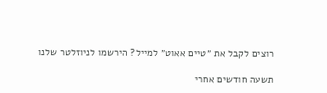רוצים לקבל את ״טיים אאוט״ למייל? הירשמו לניוזלטר שלנו

תשעה חודשים אחרי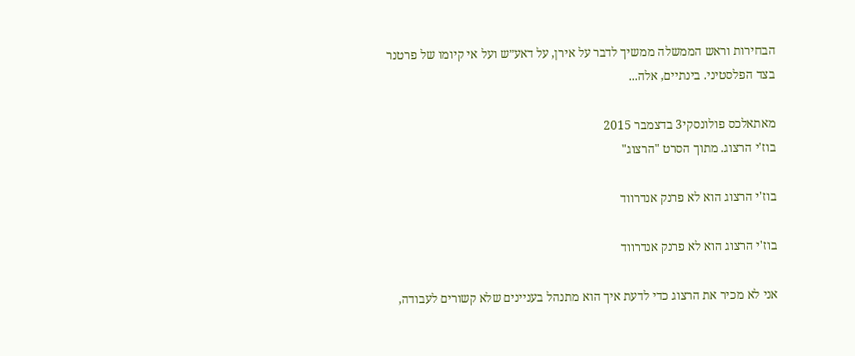הבחירות וראש הממשלה ממשיך לדבר על אירן, על דאע״ש ועל אי קיומו של פרטנר בצד הפלסטיני. בינתיים, אלה...

מאתאלכס פולונסקי3 בדצמבר 2015
בוז'י הרצוג. מתוך הסרט "הרצוג"

בוז'י הרצוג הוא לא פרנק אנדרווד

בוז'י הרצוג הוא לא פרנק אנדרווד

אני לא מכיר את הרצוג כדי לדעת איך הוא מתנהל בעניינים שלא קשורים לעבודה,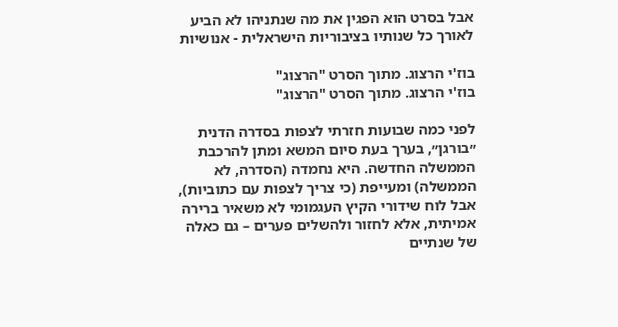אבל בסרט הוא הפגין את מה שנתניהו לא הביע לאורך כל שנותיו בציבוריות הישראלית - אנושיות

בוז'י הרצוג. מתוך הסרט "הרצוג"
בוז'י הרצוג. מתוך הסרט "הרצוג"

לפני כמה שבועות חזרתי לצפות בסדרה הדנית ״בורגן״, בערך בעת סיום המשא ומתן להרכבת הממשלה החדשה. היא נחמדה (הסדרה, לא הממשלה) ומעייפת (כי צריך לצפות עם כתוביות), אבל לוח שידורי הקיץ העגמומי לא משאיר ברירה אמיתית, אלא לחזור ולהשלים פערים – גם כאלה של שנתיים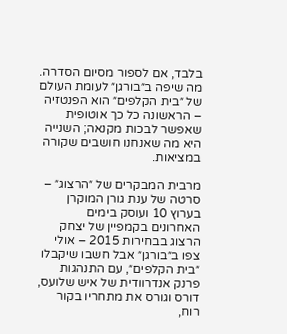בלבד, אם לספור מסיום הסדרה. מה שיפה ב״בורגן״ לעומת העולם של ״בית הקלפים״ הוא הפנטזיה – הראשונה כל כך אוטופית שאפשר לבכות מקנאה; השנייה היא מה שאנחנו חושבים שקורה במציאות.

מרבית המבקרים של ״הרצוג״ – סרטה של ענת גורן המוקרן בערוץ 10 ועוסק בימים האחרונים בקמפיין של יצחק הרצוג בבחירות 2015 – אולי צפו ב״בורגן״ אבל חשבו שיקבלו ״בית הקלפים״, עם התנהגות פרנק אנדרוודית של איש שלועס, דורס וגורס את מתחריו בקור רוח,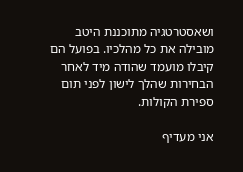ושאסטרטגיה מתוכננת היטב מובילה את כל מהלכיו. בפועל הם קיבלו מועמד שהודה מיד לאחר הבחירות שהלך לישון לפני תום ספירת הקולות.

אני מעדיף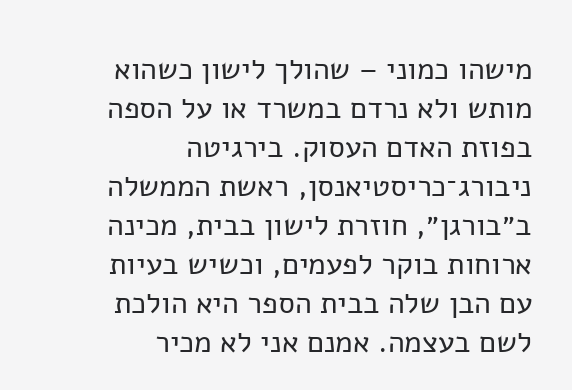מישהו כמוני – שהולך לישון כשהוא מותש ולא נרדם במשרד או על הספה בפוזת האדם העסוק. בירגיטה ניבורג־כריסטיאנסן, ראשת הממשלה ב״בורגן״, חוזרת לישון בבית, מכינה ארוחות בוקר לפעמים, וכשיש בעיות עם הבן שלה בבית הספר היא הולכת לשם בעצמה. אמנם אני לא מכיר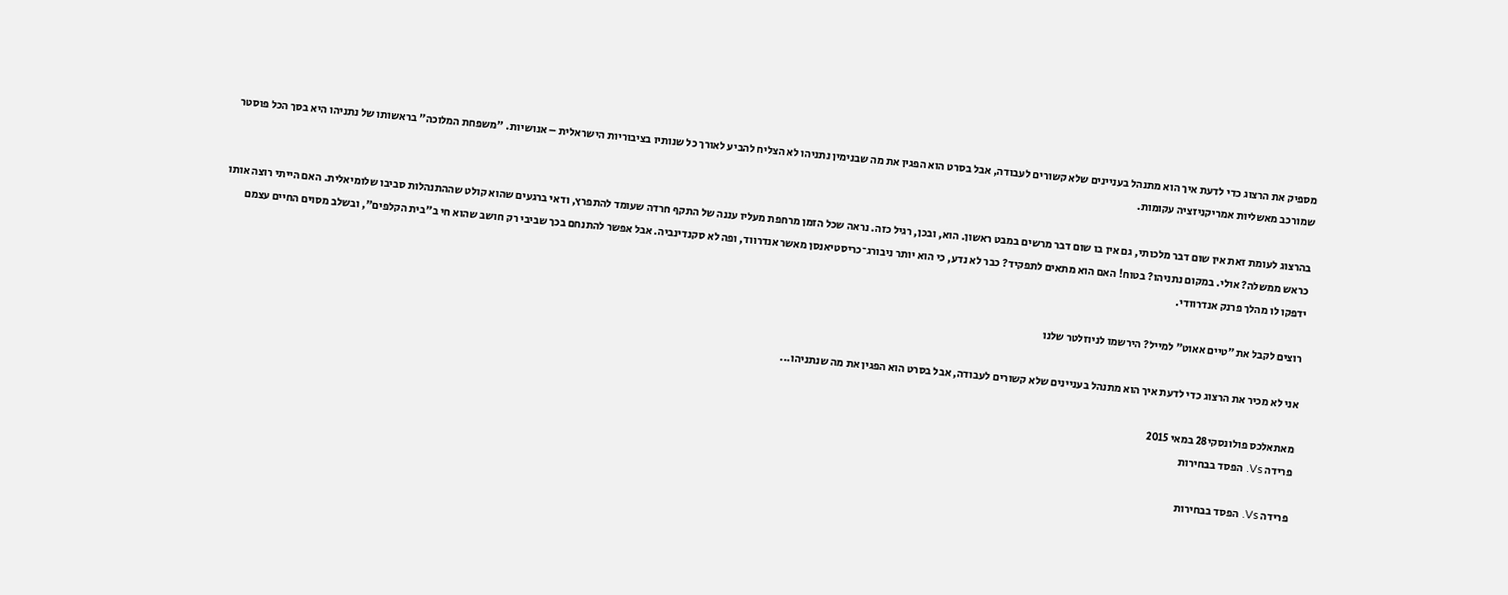מספיק את הרצוג כדי לדעת איך הוא מתנהל בעניינים שלא קשורים לעבודה, אבל בסרט הוא הפגין את מה שבנימין נתניהו לא הצליח להביע לאורך כל שנותיו בציבוריות הישראלית – אנושיות. "משפחת המלוכה" בראשותו של נתניהו היא בסך הכל פוסטר שמורכב מאשליות אמריקניזציה עקומות.

בהרצוג לעומת זאת אין שום דבר מלכותי, גם אין בו שום דבר מרשים במבט ראשון. הוא, ובכן, רגיל כזה. נראה שכל הזמן מרחפת מעליו עננה של התקף חרדה שעומד להתפרץ, ודאי ברגעים שהוא קולט שההתנהלות סביבו שלומיאלית. האם הייתי רוצה אותו כראש ממשלה? אולי. במקום נתניהו? בטוח! האם הוא מתאים לתפקיד? כבר לא נדע, כי הוא יותר ניבורג־כריסטיאנסן מאשר אנדרווד, ופה לא סקנדינביה. אבל אפשר להתנחם בכך שביבי רק חושב שהוא חי ב"בית הקלפים", ובשלב מסוים החיים עצמם ידפקו לו מהלך פרנק אנדרוודי.

רוצים לקבל את ״טיים אאוט״ למייל? הירשמו לניוזלטר שלנו

אני לא מכיר את הרצוג כדי לדעת איך הוא מתנהל בעניינים שלא קשורים לעבודה, אבל בסרט הוא הפגין את מה שנתניהו...

מאתאלכס פולונסקי28 במאי 2015
פרידה Vs. הפסד בבחירות

פרידה Vs. הפסד בבחירות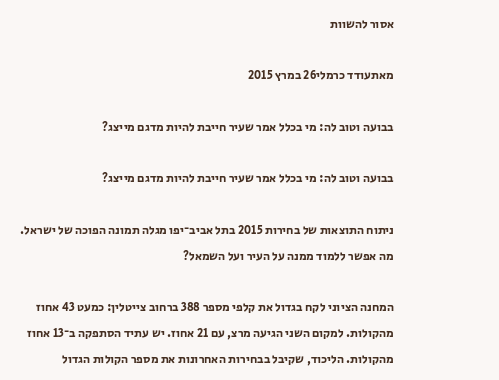אסור להשוות

מאתעודד כרמלי26 במרץ 2015

בבועה וטוב לה: מי בכלל אמר שעיר חייבת להיות מדגם מייצג?

בבועה וטוב לה: מי בכלל אמר שעיר חייבת להיות מדגם מייצג?

ניתוח התוצאות של בחירות 2015 בתל אביב־יפו מגלה תמונה הפוכה של ישראל. מה אפשר ללמוד ממנה על העיר ועל השמאל?

המחנה הציוני לקח בגדול את קלפי מספר 388 ברחוב צייטלין: כמעט 43 אחוז מהקולות. למקום השני הגיעה מרצ, עם 21 אחוז. יש עתיד הסתפקה ב־13 אחוז מהקולות. הליכוד, שקיבל בבחירות האחרונות את מספר הקולות הגדול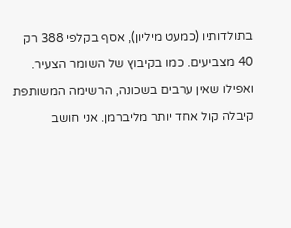בתולדותיו (כמעט מיליון), אסף בקלפי 388 רק 40 מצביעים. כמו בקיבוץ של השומר הצעיר. ואפילו שאין ערבים בשכונה, הרשימה המשותפת קיבלה קול אחד יותר מליברמן. אני חושב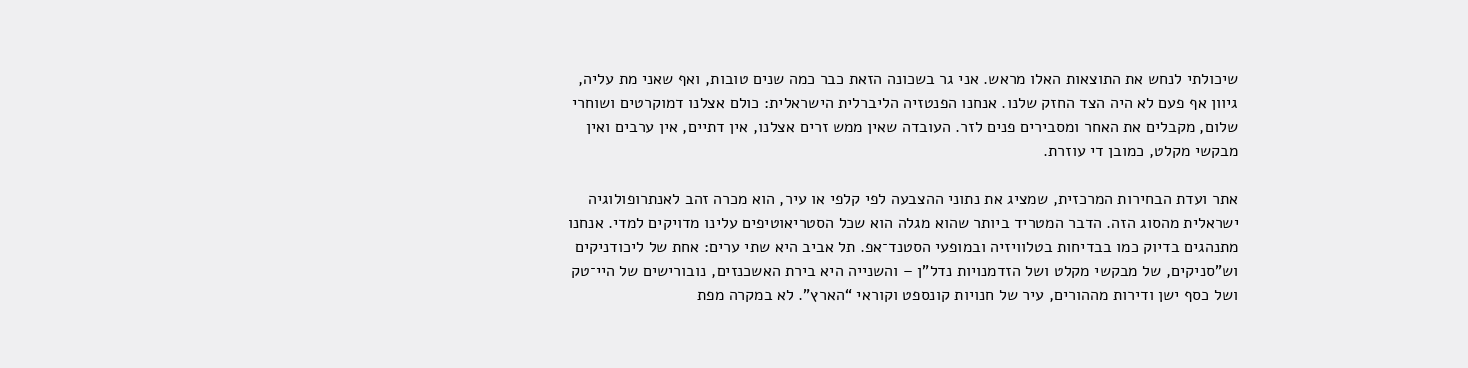שיכולתי לנחש את התוצאות האלו מראש. אני גר בשכונה הזאת כבר כמה שנים טובות, ואף שאני מת עליה, גיוון אף פעם לא היה הצד החזק שלנו. אנחנו הפנטזיה הליברלית הישראלית: כולם אצלנו דמוקרטים ושוחרי שלום, מקבלים את האחר ומסבירים פנים לזר. העובדה שאין ממש זרים אצלנו, אין דתיים, אין ערבים ואין מבקשי מקלט, כמובן די עוזרת.

אתר ועדת הבחירות המרכזית, שמציג את נתוני ההצבעה לפי קלפי או עיר, הוא מכרה זהב לאנתרופולוגיה ישראלית מהסוג הזה. הדבר המטריד ביותר שהוא מגלה הוא שכל הסטריאוטיפים עלינו מדויקים למדי. אנחנו מתנהגים בדיוק כמו בבדיחות בטלוויזיה ובמופעי הסטנד־אפ. תל אביב היא שתי ערים: אחת של ליכודניקים וש"סניקים, של מבקשי מקלט ושל הזדמנויות נדל"ן – והשנייה היא בירת האשכנזים, נובורישים של היי־טק ושל כסף ישן ודירות מההורים, עיר של חנויות קונספט וקוראי “הארץ". לא במקרה מפת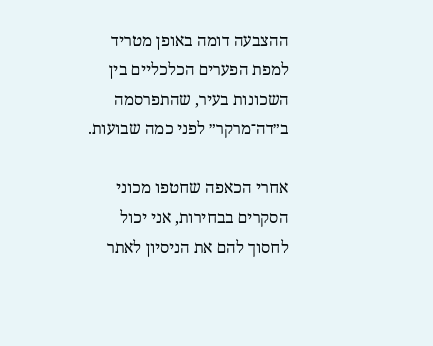ההצבעה דומה באופן מטריד למפת הפערים הכלכליים בין השכונות בעיר, שהתפרסמה ב״דה־מרקר״ לפני כמה שבועות.

אחרי הכאפה שחטפו מכוני הסקרים בבחירות, אני יכול לחסוך להם את הניסיון לאתר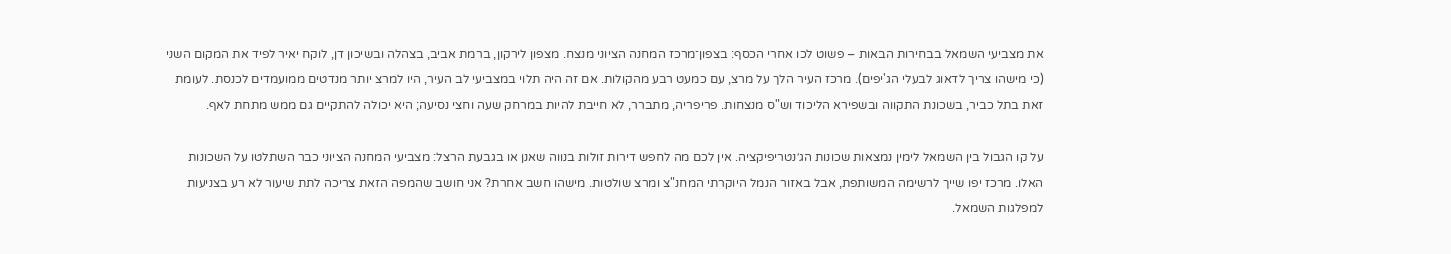את מצביעי השמאל בבחירות הבאות – פשוט לכו אחרי הכסף: בצפון־מרכז המחנה הציוני מנצח. מצפון לירקון, ברמת אביב, בצהלה ובשיכון דן, לוקח יאיר לפיד את המקום השני (כי מישהו צריך לדאוג לבעלי הג'יפים). מרכז העיר הלך על מרצ, עם כמעט רבע מהקולות. אם זה היה תלוי במצביעי לב העיר, היו למרצ יותר מנדטים ממועמדים לכנסת. לעומת זאת בתל כביר, בשכונת התקווה ובשפירא הליכוד וש"ס מנצחות. פריפריה, מתברר, לא חייבת להיות במרחק שעה וחצי נסיעה; היא יכולה להתקיים גם ממש מתחת לאף.

על קו הגבול בין השמאל לימין נמצאות שכונות הג׳נטריפיקציה. אין לכם מה לחפש דירות זולות בנווה שאנן או בגבעת הרצל: מצביעי המחנה הציוני כבר השתלטו על השכונות האלו. מרכז יפו שייך לרשימה המשותפת, אבל באזור הנמל היוקרתי המחנ"צ ומרצ שולטות. מישהו חשב אחרת? אני חושב שהמפה הזאת צריכה לתת שיעור לא רע בצניעות למפלגות השמאל.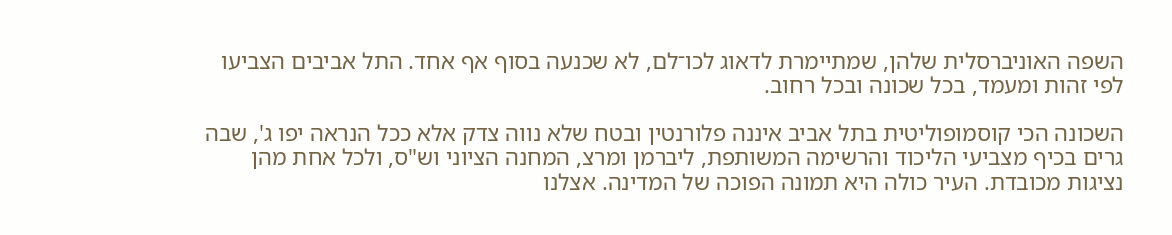השפה האוניברסלית שלהן, שמתיימרת לדאוג לכו־לם, לא שכנעה בסוף אף אחד. התל אביבים הצביעו לפי זהות ומעמד, בכל שכונה ובכל רחוב.

השכונה הכי קוסמופוליטית בתל אביב איננה פלורנטין ובטח שלא נווה צדק אלא ככל הנראה יפו ג', שבה גרים בכיף מצביעי הליכוד והרשימה המשותפת, ליברמן ומרצ, המחנה הציוני וש"ס, ולכל אחת מהן נציגות מכובדת. העיר כולה היא תמונה הפוכה של המדינה. אצלנו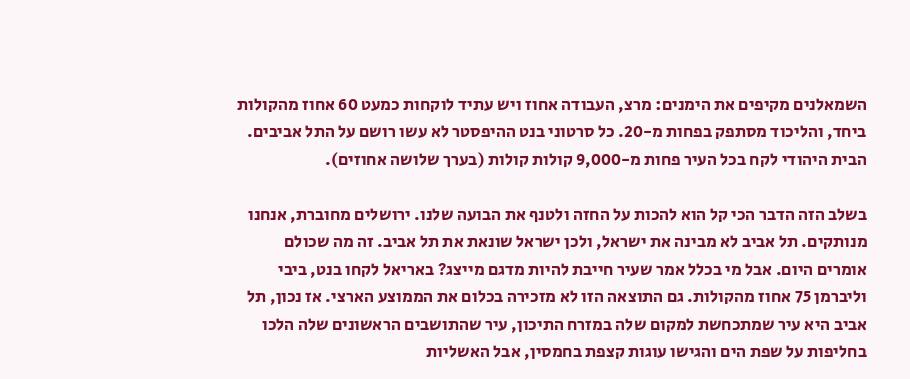השמאלנים מקיפים את הימנים: מרצ, העבודה אחוז ויש עתיד לוקחות כמעט 60 אחוז מהקולות ביחד, והליכוד מסתפק בפחות מ-20. כל סרטוני בנט ההיפסטר לא עשו רושם על התל אביבים. הבית היהודי לקח בכל העיר פחות מ-9,000 קולות קולות (בערך שלושה אחוזים).

בשלב הזה הדבר הכי קל הוא להכות על החזה ולטנף את הבועה שלנו. ירושלים מחוברת, אנחנו מנותקים. תל אביב לא מבינה את ישראל, ולכן ישראל שונאת את תל אביב. זה מה שכולם אומרים היום. אבל מי בכלל אמר שעיר חייבת להיות מדגם מייצג? באריאל לקחו בנט, ביבי וליברמן 75 אחוז מהקולות. גם התוצאה הזו לא מזכירה בכלום את הממוצע הארצי. אז נכון, תל אביב היא עיר שמתכחשת למקום שלה במזרח התיכון, עיר שהתושבים הראשונים שלה הלכו בחליפות על שפת הים והגישו עוגות קצפת בחמסין, אבל האשליות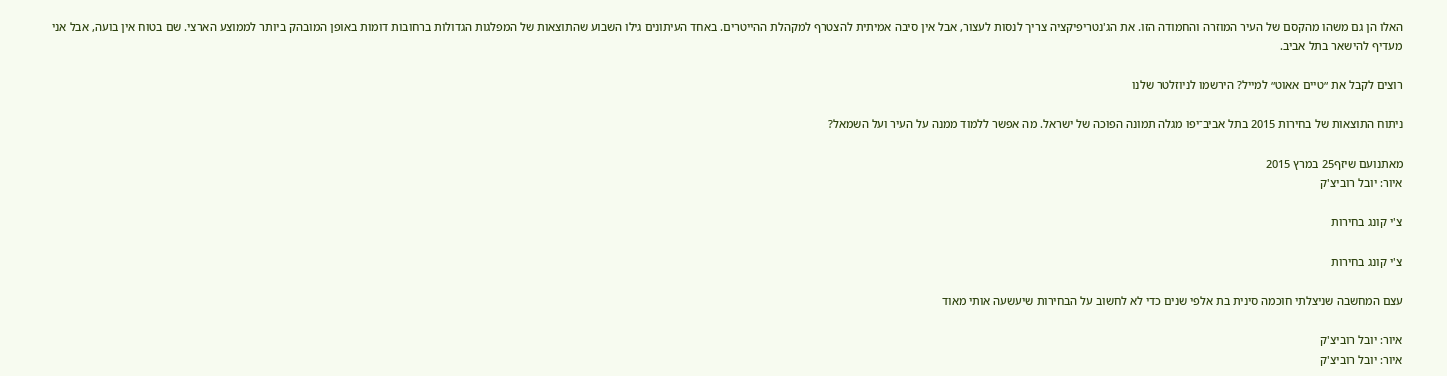האלו הן גם משהו מהקסם של העיר המוזרה והחמודה הזו. את הג'נטריפיקציה צריך לנסות לעצור, אבל אין סיבה אמיתית להצטרף למקהלת ההייטרים. באחד העיתונים גילו השבוע שהתוצאות של המפלגות הגדולות ברחובות דומות באופן המובהק ביותר לממוצע הארצי. שם בטוח אין בועה, אבל אני מעדיף להישאר בתל אביב.

רוצים לקבל את ״טיים אאוט״ למייל? הירשמו לניוזלטר שלנו

ניתוח התוצאות של בחירות 2015 בתל אביב־יפו מגלה תמונה הפוכה של ישראל. מה אפשר ללמוד ממנה על העיר ועל השמאל?

מאתנועם שיזף25 במרץ 2015
איור: יובל רוביצ'ק

צ'י קונג בחירות

צ'י קונג בחירות

עצם המחשבה שניצלתי חוכמה סינית בת אלפי שנים כדי לא לחשוב על הבחירות שיעשעה אותי מאוד

איור: יובל רוביצ'ק
איור: יובל רוביצ'ק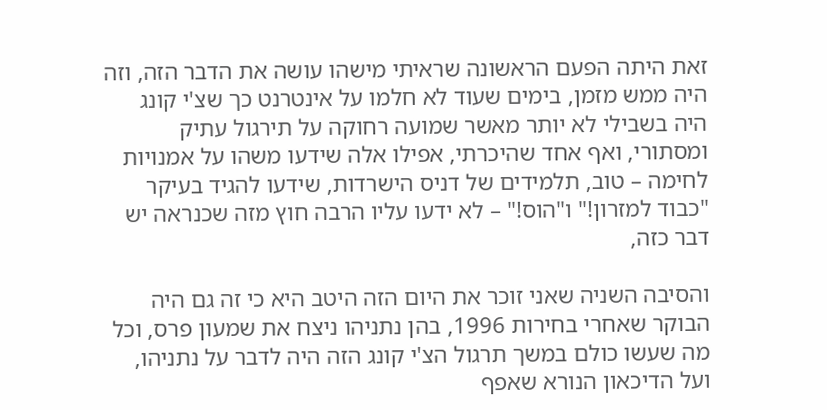זאת היתה הפעם הראשונה שראיתי מישהו עושה את הדבר הזה, וזה היה ממש מזמן, בימים שעוד לא חלמו על אינטרנט כך שצ'י קונג היה בשבילי לא יותר מאשר שמועה רחוקה על תירגול עתיק ומסתורי, ואף אחד שהיכרתי, אפילו אלה שידעו משהו על אמנויות לחימה – טוב, תלמידים של דניס הישרדות, שידעו להגיד בעיקר "כבוד למזרון!" ו"הוס!" – לא ידעו עליו הרבה חוץ מזה שכנראה יש דבר כזה,

והסיבה השניה שאני זוכר את היום הזה היטב היא כי זה גם היה הבוקר שאחרי בחירות 1996, בהן נתניהו ניצח את שמעון פרס, וכל מה שעשו כולם במשך תרגול הצ'י קונג הזה היה לדבר על נתניהו, ועל הדיכאון הנורא שאפף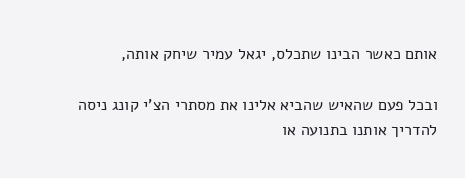אותם כאשר הבינו שתכלס, יגאל עמיר שיחק אותה,

ובכל פעם שהאיש שהביא אלינו את מסתרי הצ'י קונג ניסה להדריך אותנו בתנועה או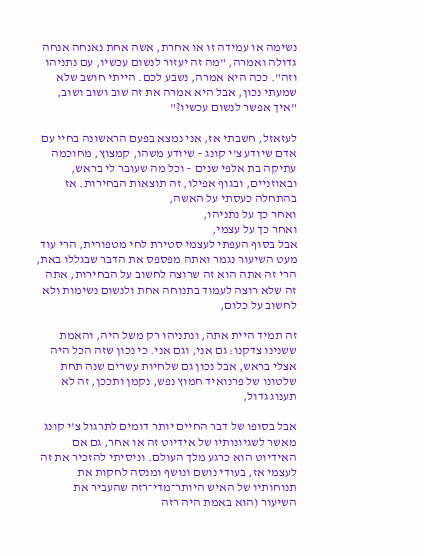נשימה או עמידה זו או אחרת, אשה אחת נאנחה אנחה גדולה ואמרה, "מה זה יעזור לנשום עכשיו, עם נתניהו וזה". ככה היא אמרה, נשבע לכם. הייתי חושב שלא שמעתי נכון, אבל היא אמרה את זה שוב ושוב ושוב, "איך אפשר לנשום עכשיו?"

לעזאזל, חשבתי אז, אני נמצא בפעם הראשונה בחיי עם אדם שיודע צ'י קונג – שיודע משהו, קמצוץ, מחוכמה עתיקה בת אלפי שנים – וכל מה שעובר לי בראש, ובאוזניים, ובגוף אפילו, זה תוצאות הבחירות. אז בהתחלה כעסתי על האשה,
ואחר כך על נתניהו,
ואחר כך על עצמי,
אבל בסוף העפתי לעצמי סטירת לחי מטפורית, הרי עוד מעט השיעור נגמר ואתה מפספס את הדבר שבגללו באת, הרי זה אתה הוא זה שרוצה לחשוב על הבחירות, אתה זה שלא רוצה לעמוד בתנוחה אחת ולנשום נשימות ולא לחשוב על כלום,

זה תמיד היית אתה, ונתניהו רק משל היה, והאמת ששנינו צדקנו: גם אני, וגם אני. כי נכון שזה הכל היה אצלי בראש, אבל נכון גם שלחיות עשרים שנה תחת שלטונו של פרנואיד חמוץ נפש, נקמן ותככן, זה לא תענוג גדול,

אבל בסופו של דבר החיים יותר דומים לתרגול צ'י קונג מאשר לשגיונותיו של אידיוט זה או אחר, גם אם האידיוט הוא כרגע מלך העולם. וניסיתי להזכיר את זה לעצמי אז, בעודי נושם ונושף ומנסה לחקות את תנוחותיו של האיש היותר־מדי־רזה שהעביר את השיעור (הוא באמת היה רזה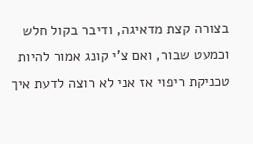בצורה קצת מדאיגה, ודיבר בקול חלש וכמעט שבור, ואם צ'י קונג אמור להיות טכניקת ריפוי אז אני לא רוצה לדעת איך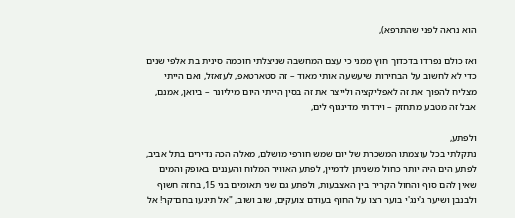הוא נראה לפני שהתרפא),

ואז כולם נפרדו בדכדוך חוץ ממני כי עצם המחשבה שניצלתי חוכמה סינית בת אלפי שנים כדי לא לחשוב על הבחירות שיעשעה אותי מאוד – זה סטארטאפ, לעזאזל, ואם הייתי מצליח להפוך את זה לאפליקציה ולייצר את זה בסין הייתי היום מיליונר – ביואן, אמנם, אבל זה מטבע מתחזק – וירדתי מדינגוף לים,

ולפתע,
נתקלתי בכל עוצמתו המשכרת של יום שמש חורפי מושלם, מאלה הכה נדירים בתל אביב, לפתע הים היה יותר כחול משניתן לדמיין, לפתע האוויר המלוח והעננים באופק והמים שאין להם סוף והחול הקריר בין האצבעות, ולפתע גם שני תאומים בני 15, בחזה חשוף ולבנבן ושיער ג'ינג'י בוער רצו על החוף בעודם צועקים, שוב ושוב, "אל תיגעו בחם־קר! אל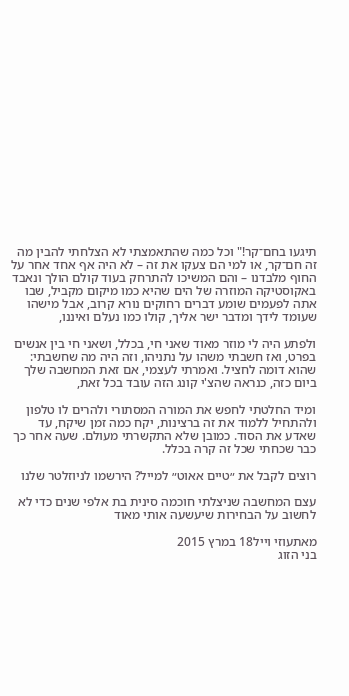תיגעו בחם־קר!" וכל כמה שהתאמצתי לא הצלחתי להבין מה זה חם־קר, או למי הם צעקו את זה – לא היה אף אחד אחר על החוף מלבדנו – והם המשיכו להתרחק בעוד קולם הולך ונאבד באקוסטיקה המוזרה של הים שהיא כמו מיקום מקביל, שבו אתה לפעמים שומע דברים רחוקים נורא קרוב, אבל מישהו שעומד לידך ומדבר ישר אליך, קולו כמו נעלם ואיננו,

ולפתע היה לי מוזר מאוד שאני חי, בכלל, ושאני חי בין אנשים בפרט, ואז חשבתי משהו על נתניהו, וזה היה מה שחשבתי: שהוא דומה לחציל. ואמרתי לעצמי, אם זאת המחשבה שלך ביום כזה, כנראה שהצ'י קונג הזה עובד בכל זאת,

ומיד החלטתי לחפש את המורה המסתורי ולהרים לו טלפון ולהתחיל ללמוד את זה ברצינות, יקח כמה זמן שיקח, עד שאדע את הסוד. כמובן שלא התקשרתי מעולם. שעה אחר כך כבר שכחתי שכל זה קרה בכלל.

רוצים לקבל את ״טיים אאוט״ למייל? הירשמו לניוזלטר שלנו

עצם המחשבה שניצלתי חוכמה סינית בת אלפי שנים כדי לא לחשוב על הבחירות שיעשעה אותי מאוד

מאתעוזי וייל18 במרץ 2015
בני הזוג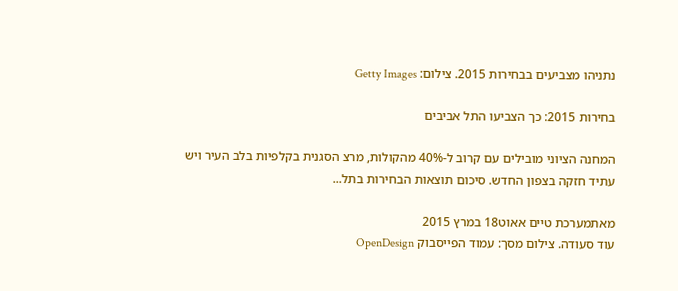נתניהו מצביעים בבחירות 2015. צילום: Getty Images

בחירות 2015: כך הצביעו התל אביבים

המחנה הציוני מובילים עם קרוב ל-40% מהקולות, מרצ הסגנית בקלפיות בלב העיר ויש עתיד חזקה בצפון החדש. סיכום תוצאות הבחירות בתל...

מאתמערכת טיים אאוט18 במרץ 2015
עוד סעודה. צילום מסך: עמוד הפייסבוק OpenDesign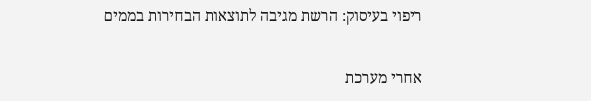ריפוי בעיסוק: הרשת מגיבה לתוצאות הבחירות בממים

אחרי מערכת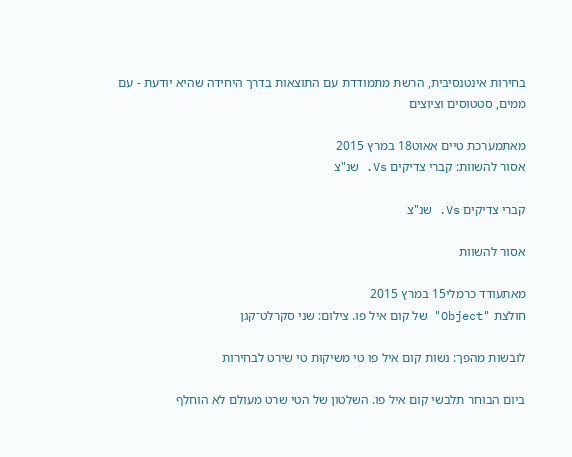בחירות אינטנסיבית, הרשת מתמודדת עם התוצאות בדרך היחידה שהיא יודעת - עם ממים, סטטוסים וציוצים

מאתמערכת טיים אאוט18 במרץ 2015
אסור להשוות: קברי צדיקים Vs. שנ"צ

קברי צדיקים Vs. שנ"צ

אסור להשוות

מאתעודד כרמלי15 במרץ 2015
חולצת "Object" של קום איל פו. צילום: שני סקרלט־קגן

לובשות מהפך: נשות קום איל פו טי משיקות טי שירט לבחירות

ביום הבוחר תלבשי קום איל פו. השלטון של הטי שרט מעולם לא הוחלף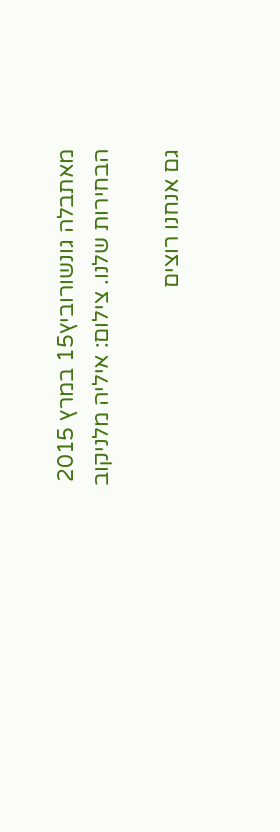מאתבלה גונשורוביץ15 במרץ 2015
הבחירות שלנו. צילום: איליה מלניקוב

גם אנחנו רוצים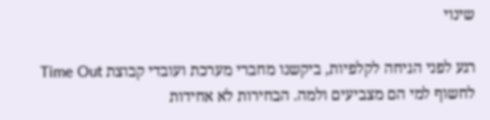שינוי

רגע לפני הגיחה לקלפיות, ביקשנו מחברי מערכת ועובדי קבוצת Time Out לחשוף למי הם מצביעים ולמה. הבחירות לא אחידות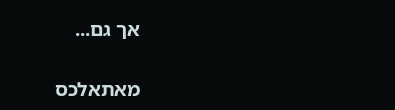אך גם...

מאתאלכס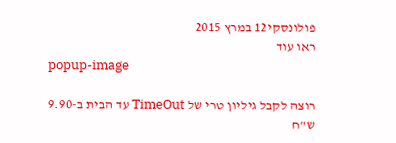פולונסקי12 במרץ 2015
ראו עוד
popup-image

רוצה לקבל גיליון טרי של TimeOut עד הבית ב-9.90 ש"ח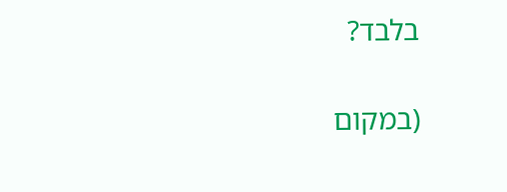בלבד?

(במקום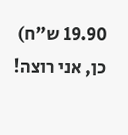19.90 ש"ח)
כן, אני רוצה!